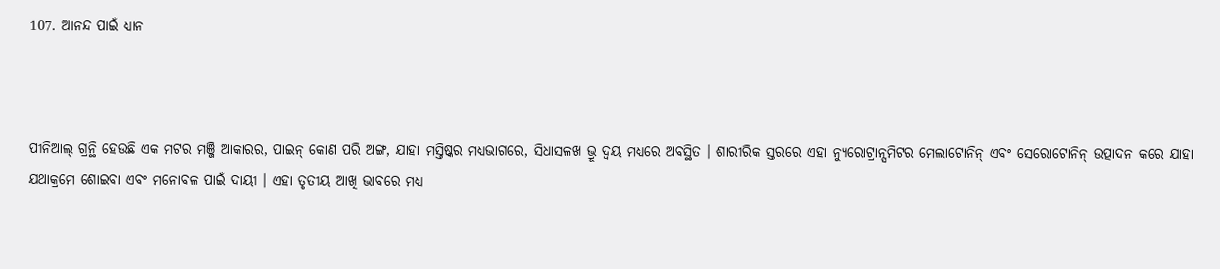107. ଆନନ୍ଦ ପାଇଁ ଧ୍ୟାନ



ପୀନିଆଲ୍‌ ଗ୍ରନ୍ଥି ହେଉଛି ଏକ ମଟର ମଞ୍ଜି ଆକାରର, ପାଇନ୍‌ କୋଣ ପରି ଅଙ୍ଗ, ଯାହା ମସ୍ତିଷ୍କର ମଧ୍ୟଭାଗରେ, ସିଧାସଳଖ ଭ୍ରୂ ଦ୍ୱୟ ମଧ୍ୟରେ ଅବସ୍ଥିତ । ଶାରୀରିକ ସ୍ତରରେ ଏହା ନ୍ୟୁରୋଟ୍ରାନ୍ସମିଟର ମେଲାଟୋନିନ୍‌ ଏବଂ ସେରୋଟୋନିନ୍‌ ଉତ୍ପାଦନ କରେ ଯାହା ଯଥାକ୍ରମେ ଶୋଇବା ଏବଂ ମନୋବଳ ପାଇଁ ଦାୟୀ । ଏହା ତୃତୀୟ ଆଖି ଭାବରେ ମଧ୍ୟ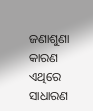ଜଣାଶୁଣା କାରଣ ଏଥିରେ ସାଧାରଣ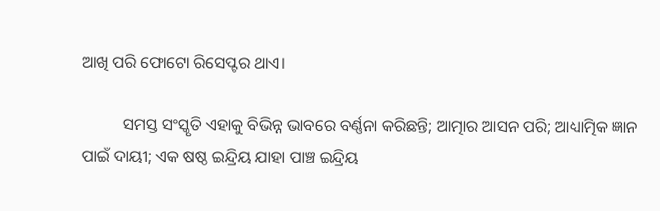ଆଖି ପରି ଫୋଟୋ ରିସେପ୍ଟର ଥାଏ।

          ସମସ୍ତ ସଂସ୍କୃତି ଏହାକୁ ବିଭିନ୍ନ ଭାବରେ ବର୍ଣ୍ଣନା କରିଛନ୍ତି; ଆତ୍ମାର ଆସନ ପରି; ଆଧ୍ୟାତ୍ମିକ ଜ୍ଞାନ ପାଇଁ ଦାୟୀ; ଏକ ଷଷ୍ଠ ଇନ୍ଦ୍ରିୟ ଯାହା ପାଞ୍ଚ ଇନ୍ଦ୍ରିୟ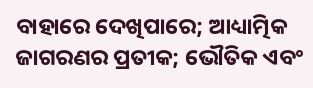ବାହାରେ ଦେଖିପାରେ; ଆଧ୍ୟାତ୍ମିକ ଜାଗରଣର ପ୍ରତୀକ; ଭୌତିକ ଏବଂ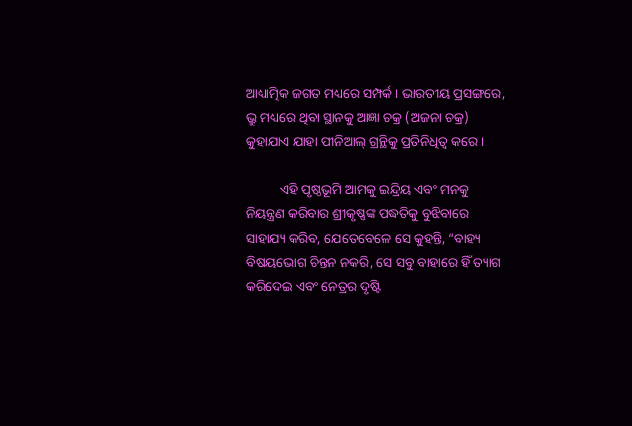ଆଧ୍ୟାତ୍ମିକ ଜଗତ ମଧ୍ୟରେ ସମ୍ପର୍କ । ଭାରତୀୟ ପ୍ରସଙ୍ଗରେ, ଭ୍ରୁ ମଧ୍ୟରେ ଥିବା ସ୍ଥାନକୁ ଆଜ୍ଞା ଚକ୍ର (ଅଜନା ଚକ୍ର) କୁହାଯାଏ ଯାହା ପୀନିଆଲ୍‌ ଗ୍ରନ୍ଥିକୁ ପ୍ରତିନିଧିତ୍ୱ କରେ ।

          ଏହି ପୃଷ୍ଠଭୂମି ଆମକୁ ଇନ୍ଦ୍ରିୟ ଏବଂ ମନକୁ ନିୟନ୍ତ୍ରଣ କରିବାର ଶ୍ରୀକୃଷ୍ଣଙ୍କ ପଦ୍ଧତିକୁ ବୁଝିବାରେ ସାହାଯ୍ୟ କରିବ, ଯେତେବେଳେ ସେ କୁହନ୍ତି, “ବାହ୍ୟ ବିଷୟଭୋଗ ଚିନ୍ତନ ନକରି, ସେ ସବୁ ବାହାରେ ହିଁ ତ୍ୟାଗ କରିଦେଇ ଏବଂ ନେତ୍ରର ଦୃଷ୍ଟି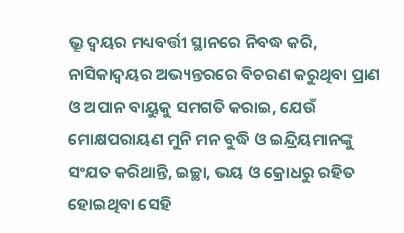ଭ୍ରୂ ଦ୍ୱୟର ମଧ୍ୟବର୍ତ୍ତୀ ସ୍ଥାନରେ ନିବଦ୍ଧ କରି, ନାସିକାଦ୍ୱୟର ଅଭ୍ୟନ୍ତରରେ ବିଚରଣ କରୁଥିବା ପ୍ରାଣ ଓ ଅପାନ ବାୟୁକୁ ସମଗତି କରାଇ, ଯେଉଁ ମୋକ୍ଷପରାୟଣ ମୁନି ମନ ବୁଦ୍ଧି ଓ ଇନ୍ଦ୍ରିୟମାନଙ୍କୁ ସଂଯତ କରିଥାନ୍ତି, ଇଚ୍ଛା, ଭୟ ଓ କ୍ରୋଧରୁ ରହିତ ହୋଇଥିବା ସେହି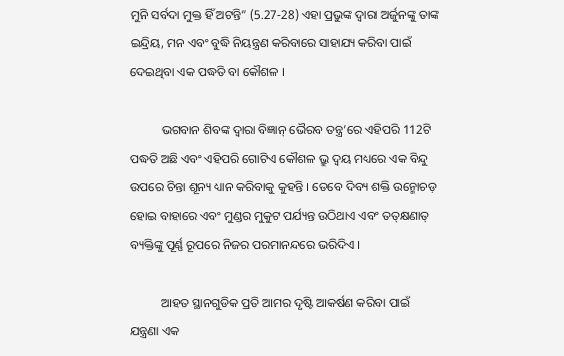ମୁନି ସର୍ବଦା ମୁକ୍ତ ହିଁ ଅଟନ୍ତି” (5.27-28) ଏହା ପ୍ରଭୁଙ୍କ ଦ୍ୱାରା ଅର୍ଜୁନଙ୍କୁ ତାଙ୍କ ଇନ୍ଦ୍ରିୟ, ମନ ଏବଂ ବୁଦ୍ଧି ନିୟନ୍ତ୍ରଣ କରିବାରେ ସାହାଯ୍ୟ କରିବା ପାଇଁ ଦେଇଥିବା ଏକ ପଦ୍ଧତି ବା କୌଶଳ ।

          ଭଗବାନ ଶିବଙ୍କ ଦ୍ୱାରା ବିଜ୍ଞାନ୍‌ ଭୈରବ ତନ୍ତ୍ର’ରେ ଏହିପରି 112ଟି ପଦ୍ଧତି ଅଛି ଏବଂ ଏହିପରି ଗୋଟିଏ କୌଶଳ ଭ୍ରୁ ଦ୍ୱୟ ମଧ୍ୟରେ ଏକ ବିନ୍ଦୁ ଉପରେ ଚିନ୍ତା ଶୂନ୍ୟ ଧ୍ୟାନ କରିବାକୁ କୁହନ୍ତି । ତେବେ ଦିବ୍ୟ ଶକ୍ତି ଉନ୍ମୋଚଡ଼ ହୋଇ ବାହାରେ ଏବଂ ମୁଣ୍ଡର ମୁକୁଟ ପର୍ଯ୍ୟନ୍ତ ଉଠିଥାଏ ଏବଂ ତତ୍‌କ୍ଷଣାତ୍‌ ବ୍ୟକ୍ତିଙ୍କୁ ପୂର୍ଣ୍ଣ ରୂପରେ ନିଜର ପରମାନନ୍ଦରେ ଭରିଦିଏ ।

          ଆହତ ସ୍ଥାନଗୁଡିକ ପ୍ରତି ଆମର ଦୃଷ୍ଟି ଆକର୍ଷଣ କରିବା ପାଇଁ ଯନ୍ତ୍ରଣା ଏକ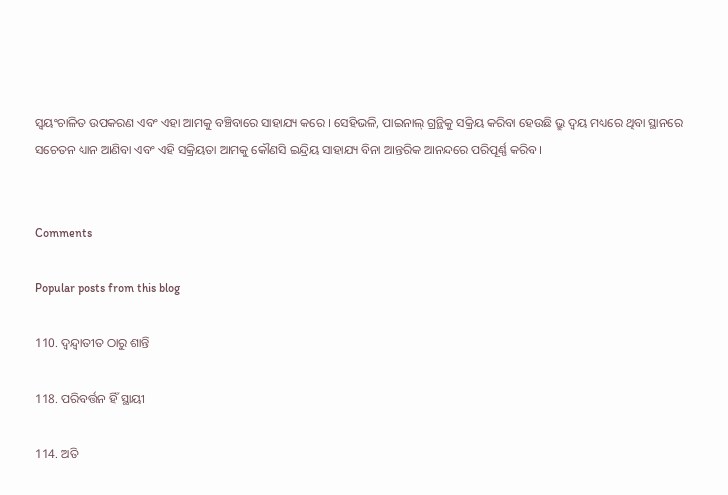ସ୍ୱୟଂଚାଳିତ ଉପକରଣ ଏବଂ ଏହା ଆମକୁ ବଞ୍ଚିବାରେ ସାହାଯ୍ୟ କରେ । ସେହିଭଳି, ପାଇନାଲ୍‌ ଗ୍ରନ୍ଥିକୁ ସକ୍ରିୟ କରିବା ହେଉଛି ଭ୍ରୁ ଦ୍ୱୟ ମଧ୍ୟରେ ଥିବା ସ୍ଥାନରେ ସଚେତନ ଧ୍ୟାନ ଆଣିବା ଏବଂ ଏହି ସକ୍ରିୟତା ଆମକୁ କୌଣସି ଇନ୍ଦ୍ରିୟ ସାହାଯ୍ୟ ବିନା ଆନ୍ତରିକ ଆନନ୍ଦରେ ପରିପୂର୍ଣ୍ଣ କରିବ ।


Comments

Popular posts from this blog

110. ଦ୍ୱନ୍ଦ୍ୱାତୀତ ଠାରୁ ଶାନ୍ତି

118. ପରିବର୍ତ୍ତନ ହିଁ ସ୍ଥାୟୀ

114. ଅତି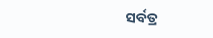ସର୍ବତ୍ର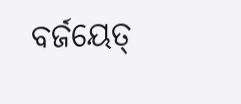ବର୍ଜୟେତ୍‌